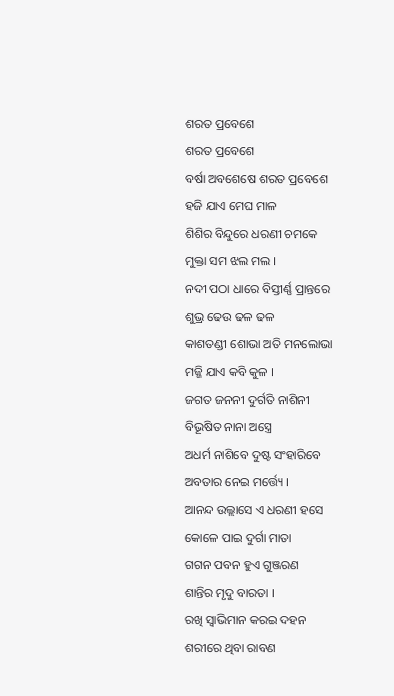ଶରତ ପ୍ରବେଶେ
ଶରତ ପ୍ରବେଶେ
ବର୍ଷା ଅବଶେଷେ ଶରତ ପ୍ରବେଶେ
ହଜି ଯାଏ ମେଘ ମାଳ
ଶିଶିର ବିନ୍ଦୁରେ ଧରଣୀ ଚମକେ
ମୁକ୍ତା ସମ ଝଲ ମଲ ।
ନଦୀ ପଠା ଧାରେ ବିସ୍ତୀର୍ଣ୍ଣ ପ୍ରାନ୍ତରେ
ଶୁଭ୍ର ଢେଉ ଢଳ ଢଳ
କାଶତଣ୍ଡୀ ଶୋଭା ଅତି ମନଲୋଭା
ମଜ୍ଜି ଯାଏ କବି କୁଳ ।
ଜଗତ ଜନନୀ ଦୁର୍ଗତି ନାଶିନୀ
ବିଭୂଷିତ ନାନା ଅସ୍ତ୍ରେ
ଅଧର୍ମ ନାଶିବେ ଦୁଷ୍ଟ ସଂହାରିବେ
ଅବତାର ନେଇ ମର୍ତ୍ତ୍ୟେ ।
ଆନନ୍ଦ ଉଲ୍ଲାସେ ଏ ଧରଣୀ ହସେ
କୋଳେ ପାଇ ଦୁର୍ଗା ମାତା
ଗଗନ ପବନ ହୁଏ ଗୁଞ୍ଜରଣ
ଶାନ୍ତିର ମୃଦୁ ବାରତା ।
ରଖି ସ୍ଵାଭିମାନ କରଇ ଦହନ
ଶରୀରେ ଥିବା ରାବଣ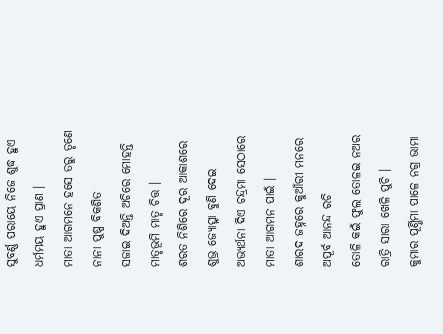ସୁବର୍ଣ୍ଣ ପରାୟେ ନିଜେ ଶୁଦ୍ଧ ହୁଏ
ଧର୍ମମୟ ହୁଏ ପ୍ରାଣ ।
ମାତା ଆଗମନେ ହସେ ତରୁ ତୃଣେ
ନାନା ପୁଷ୍ପ ବିକଶିତ
ସଜାଇ ଦିଅନ୍ତି ଅଚିରେ ମୋହନ୍ତି
ମାତୃଭୂମି ମାତୃ ଚିତ୍ତ ।
ଶରତ ନିଶିରେ ଦୂର ଆକାଶରେ
ଶୁଭ୍ର ଜ୍ୟୋତ୍ସ୍ନା ବୁଣି ଦେଇ
ଅଭ୍ୟର୍ଥନା ଦିଏ ଚନ୍ଦ୍ରମା ସେଠାରେ
ମାତା ଆଗମନ ପାଇଁ ।
ଶାରଦ ଜହ୍ନରେ କୁଆଁରୀ ମନରେ
ଅପୂର୍ବ ଆନନ୍ଦ ରଚି
ତୋଳି କଇଁ ଫୁଲ ତୋଳଇ ନଅର
ରାତ୍ରି ସାରା ଖେଳି ପୁଚି ।
କୁମାର ପୂର୍ଣ୍ଣିମା ପାଳେ ନଗ୍ର ଭାମା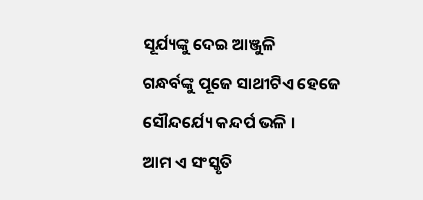ସୂର୍ଯ୍ୟଙ୍କୁ ଦେଇ ଆଞ୍ଜୁଳି
ଗନ୍ଧର୍ବଙ୍କୁ ପୂଜେ ସାଥୀଟିଏ ହେଜେ
ସୌନ୍ଦର୍ଯ୍ୟେ କନ୍ଦର୍ପ ଭଳି ।
ଆମ ଏ ସଂସ୍କୃତି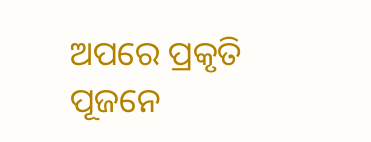ଅପରେ ପ୍ରକୃତି
ପୂଜନେ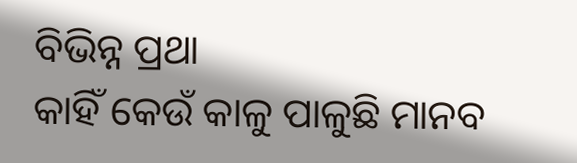ବିଭିନ୍ନ ପ୍ରଥା
କାହିଁ କେଉଁ କାଳୁ ପାଳୁଛି ମାନବ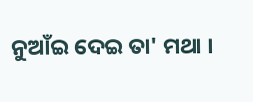ନୁଆଁଇ ଦେଇ ତା' ମଥା ।